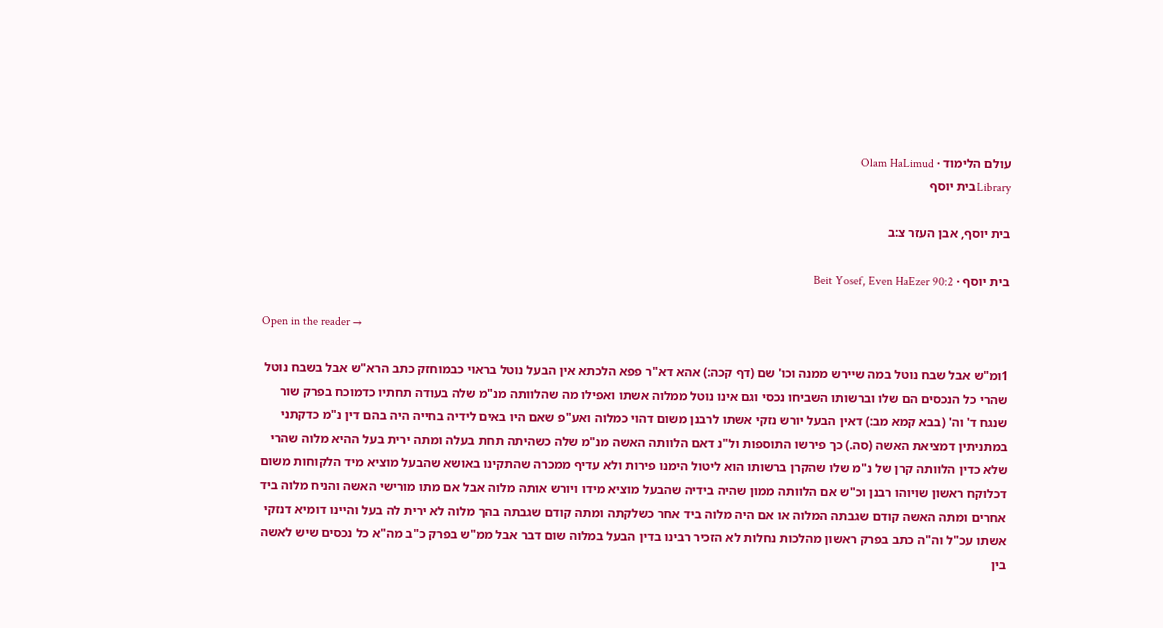עולם הלימוד · Olam HaLimud
Libraryבית יוסף

בית יוסף, אבן העזר צ:ב

בית יוסף · Beit Yosef, Even HaEzer 90:2

Open in the reader →

1ומ"ש אבל שבח נוטל במה שיירש ממנה וכו' שם (דף קכה:) אהא דא"ר פפא הלכתא אין הבעל נוטל בראוי כבמוחזק כתב הרא"ש אבל בשבח נוטל שהרי כל הנכסים הם שלו וברשותו השביחו נכסי וגם אינו נוטל ממלוה אשתו ואפילו מה שהלוותה מנ"מ שלה בעודה תחתיו כדמוכח בפרק שור שנגח ד' וה' (בבא קמא מב:) דאין הבעל יורש נזקי אשתו לרבנן משום דהוי כמלוה ואע"פ שאם היו באים לידיה בחייה היה בהם דין נ"מ כדקתני במתניתין דמציאת האשה (סה.) כך פירשו התוספות ול"נ דאם הלוותה האשה מנ"מ שלה כשהיתה תחת בעלה ומתה ירית בעל ההיא מלוה שהרי שלא כדין הלוותה קרן של נ"מ שלו שהקרן ברשותו הוא ליטול הימנו פירות ולא עדיף ממכרה שהתקינו באושא שהבעל מוציא מיד הלקוחות משום דכלוקח ראשון שויוהו רבנן וכ"ש אם הלוותה ממון שהיה בידיה שהבעל מוציא מידו ויורש אותה מלוה אבל אם מתו מורישי האשה והניח מלוה ביד אחרים ומתה האשה קודם שגבתה המלוה או אם היה מלוה ביד אחר כשלקתה ומתה קודם שגבתה בהך מלוה לא ירית לה בעל והיינו דומיא דנזקי אשתו עכ"ל וה"ה כתב בפרק ראשון מהלכות נחלות לא הזכיר רבינו בדין הבעל במלוה שום דבר אבל ממ"ש בפרק כ"ב מה"א כל נכסים שיש לאשה בין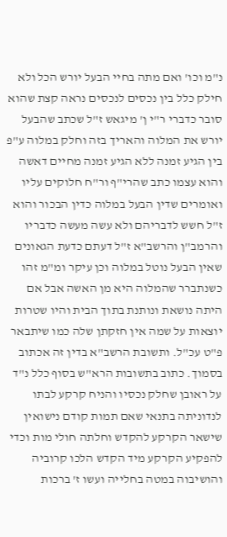נ"מ וכו' ואם מתה בחיי הבעל יורש הכל ולא חילק כלל בין נכסים לנכסים נראה קצת שהוא סובר כדברי ר"י ן' מיגאש ז"ל שכתב שהבעל יורש את המלוה והאריך בזה וחלק במלוה ע"פ בין הגיע זמנה ללא הגיע זמנה מחיים דאשה והוא עצמו כתב שהרי"ף ור"ח חלוקים עליו ואומרים שדין הבעל במלוה כדין הבכור והוא ז"ל חשש לדבריהם ולא עשה מעשה כדבריו והרמב"ן והרשב"א ז"ל דעתם כדעת הגאונים שאין הבעל נוטל במלוה וכן עיקר ומ"מ זהו כשנתברר שהמלוה היא מן האשה אבל אם היתה נושאת ונותנת בתוך הבית והיו שטרות יוצאות על שמה אין חזקתן שלה כמו שיתבאר פ"ט עכ"ל. ותשובת הרשב"א בדין זה אכתוב בסמוך. כתוב בתשובות הרא"ש בסוף כלל נ"ד על ראובן שחלק נכסיו והניח קרקע לבתו לנדוניתה בתנאי שאם תמות קודם נישואין שישאר הקרקע להקדש וחלתה חולי מות וכדי להפקיע הקרקע מיד הקדש הלכו קרוביה והושיבוה במטה בחלייה ועשו ז' ברכות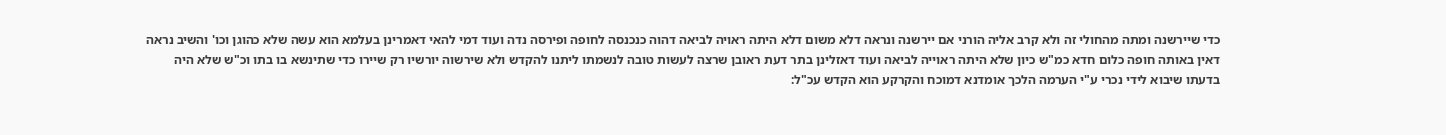כדי שיירשנה ומתה מהחולי זה ולא קרב אליה הורני אם יירשנה ונראה דלא משום דלא היתה ראויה לביאה דהוה כנכנסה לחופה ופירסה נדה ועוד דמי להאי דאמרינן בעלמא הוא עשה שלא כהוגן וכו' והשיב נראה דאין באותה חופה כלום חדא כמ"ש כיון שלא היתה ראוייה לביאה ועוד דאזלינן בתר דעת ראובן שרצה לעשות טובה לנשמתו ליתנו להקדש ולא שירשוה יורשיו רק שיירו כדי שתינשא בו בתו וכ"ש שלא היה בדעתו שיבוא לידי נכרי ע"י הערמה הלכך אומדנא דמוכח והקרקע הוא הקדש עכ"ל: